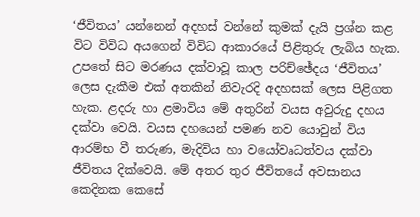‘ජීවිතය’ යන්නෙන් අදහස් වන්නේ කුමක් දැයි ප්‍රශ්න කළ විට විවිධ අයගෙන් විවිධ ආකාරයේ පිළිතුරු ලැබිය හැක. උපතේ සිට මරණය දක්වාවූ කාල පරිච්ඡේදය ‘ජීවිතය’ ලෙස දැකීම එක් අතකින් නිවැරදි අදහසක් ලෙස පිළිගත හැක. ළදරු හා ළමාවිය මේ අතුරින් වයස අවුරුදු දහය දක්වා වෙයි. වයස දහයෙන් පමණ නව යොවුන් විය ආරම්භ වී තරුණ, මැදිවිය හා වයෝවෘධත්වය දක්වා ජීවිතය දික්වෙයි. මේ අතර තුර ජීවිතයේ අවසානය කෙදිනක කෙසේ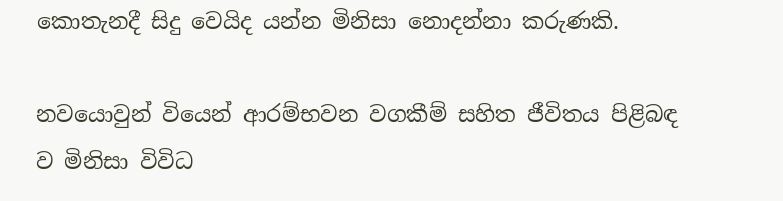කොතැනදී සිදු වෙයිද යන්න මිනිසා නොදන්නා කරුණකි.

නවයොවුන් වියෙන් ආරම්භවන වගකීම් සහිත ජීවිතය පිළිබඳ ව මිනිසා විවිධ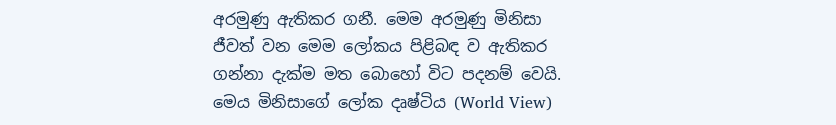අරමුණු ඇතිකර ගනී. මෙම අරමුණු මිනිසා ජීවත් වන මෙම ලෝකය පිළිබඳ ව ඇතිකර ගන්නා දැක්ම මත බොහෝ විට පදනම් වෙයි. මෙය මිනිසාගේ ලෝක දෘෂ්ටිය (World View)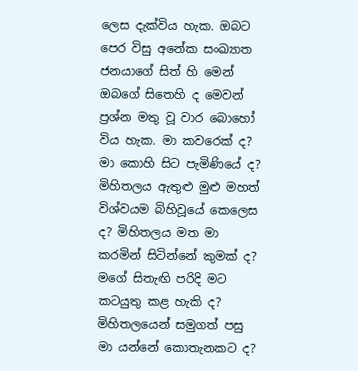ලෙස දැක්විය හැක. ඔබට පෙර විසු අනේක සංඛ්‍යාත ජනයාගේ සිත් හි මෙන් ඔබගේ සිතෙහි ද මෙවන් ප්‍රශ්න මතු වූ වාර බොහෝ විය හැක. මා කවරෙක් ද? මා කොහි සිට පැමිණියේ ද? මිහිතලය ඇතුළු මුළු මහත් විශ්වයම බිහිවූයේ කෙලෙස ද? මිහිතලය මත මා කරමින් සිටින්නේ කුමක් ද? මගේ සිතැඟි පරිදි මට කටයුතු කළ හැකි ද? මිහිතලයෙන් සමුගත් පසු මා යන්නේ කොතැනකට ද?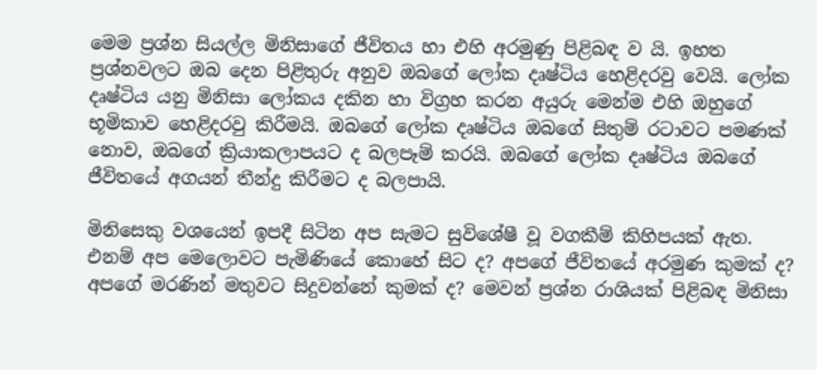මෙම ප්‍රශ්න සියල්ල මිනිසාගේ ජීවිතය හා එහි අරමුණු පිළිබඳ ව යි. ඉහත ප්‍රශ්නවලට ඔබ දෙන පිළිතුරු අනුව ඔබගේ ලෝක දෘෂ්ටිය හෙළිදරවු වෙයි. ලෝක දෘෂ්ටිය යනු මිනිසා ලෝකය දකින හා විග්‍රහ කරන අයුරු මෙන්ම එහි ඔහුගේ භූමිකාව හෙළිදරවු කිරීමයි. ඔබගේ ලෝක දෘෂ්ටිය ඔබගේ සිතුම් රටාවට පමණක් නොව, ඔබගේ ක්‍රියාකලාපයට ද බලපෑම් කරයි. ඔබගේ ලෝක දෘෂ්ටිය ඔබගේ ජීවිතයේ අගයන් තීන්දු කිරීමට ද බලපායි.

මිනිසෙකු වශයෙන් ඉපදී සිටින අප සැමට සුවිශේෂී වූ වගකීම් කිහිපයක් ඇත. එනම් අප මෙලොවට පැමිණියේ කොහේ සිට ද? අපගේ ජීවිතයේ අරමුණ කුමක් ද? අපගේ මරණින් මතුවට සිදුවන්නේ කුමක් ද? මෙවන් ප්‍රශ්න රාශියක් පිළිබඳ මිනිසා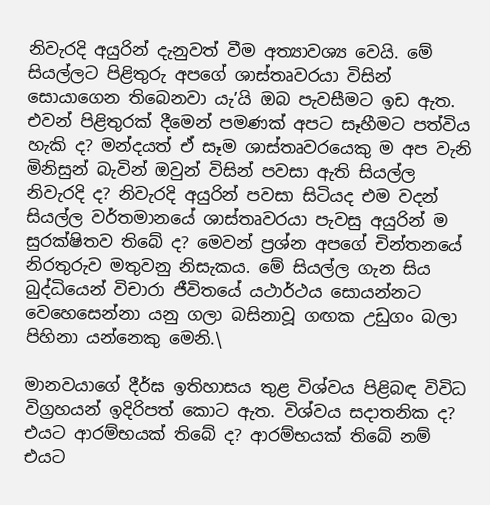නිවැරදි අයුරින් දැනුවත් වීම අත්‍යාවශ්‍ය වෙයි. මේ සියල්ලට පිළිතුරු අපගේ ශාස්තෘවරයා විසින් සොයාගෙන තිබෙනවා යැ’යි ඔබ පැවසීමට ඉඩ ඇත. එවන් පිළිතුරක් දීමෙන් පමණක් අපට සෑහීමට පත්විය හැකි ද? මන්දයත් ඒ සෑම ශාස්තෘවරයෙකු ම අප වැනි මිනිසුන් බැවින් ඔවුන් විසින් පවසා ඇති සියල්ල නිවැරදි ද? නිවැරදි අයුරින් පවසා සිටියද එම වදන් සියල්ල වර්තමානයේ ශාස්තෘවරයා පැවසු අයුරින් ම සුරක්ෂිතව තිබේ ද? මෙවන් ප්‍රශ්න අපගේ චින්තනයේ නිරතුරුව මතුවනු නිසැකය. මේ සියල්ල ගැන සිය බුද්ධියෙන් විචාරා ජීවිතයේ යථාර්ථය සොයන්නට වෙහෙසෙන්නා යනු ගලා බසිනාවූ ගඟක උඩුගං බලා පිහිනා යන්නෙකු මෙනි.\

මානවයාගේ දීර්ඝ ඉතිහාසය තුළ විශ්වය පිළිබඳ විවිධ විග්‍රහයන් ඉදිරිපත් කොට ඇත. විශ්වය සදාතනික ද? එයට ආරම්භයක් තිබේ ද? ආරම්භයක් තිබේ නම් එයට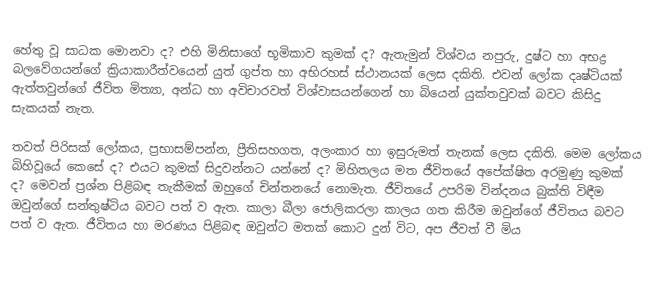හේතු වූ සාධක මොනවා ද? එහි මිනිසාගේ භූමිකාව කුමක් ද? ඇතැමුන් විශ්වය නපුරු, දුෂ්ට හා අභද්‍ර බලවේගයන්ගේ ක්‍රියාකාරීත්වයෙන් යුත් ගුප්ත හා අභිරහස් ස්ථානයක් ලෙස දකිති. එවන් ලෝක දෘෂ්ටියක් ඇත්තවුන්ගේ ජීවිත මිත්‍යා, අන්ධ හා අවිචාරවත් විශ්වාසයන්ගෙන් හා බියෙන් යුක්තවුවක් බවට කිසිදු සැකයක් නැත.

තවත් පිරිසක් ලෝකය, ප්‍රභාසම්පන්න, ප්‍රීතිසහගත, අලංකාර හා ඉසුරුමත් තැනක් ලෙස දකිති. මෙම ලෝකය බිහිවූයේ කෙසේ ද? එයට කුමක් සිදුවන්නට යන්නේ ද? මිහිතලය මත ජීවිතයේ අපේක්ෂිත අරමුණු කුමක් ද? මෙවන් ප්‍රශ්න පිළිබඳ තැකීමක් ඔහුගේ චින්තනයේ නොමැත. ජීවිතයේ උපරිම වින්දනය බුක්ති විඳීම ඔවුන්ගේ සන්තුෂ්ටිය බවට පත් ව ඇත. කාලා බීලා ජොලිකරලා කාලය ගත කිරීම ඔවුන්ගේ ජීවිතය බවට පත් ව ඇත. ජීවිතය හා මරණය පිළිබඳ ඔවුන්ට මතක් කොට දුන් විට, අප ජීවත් වී මිය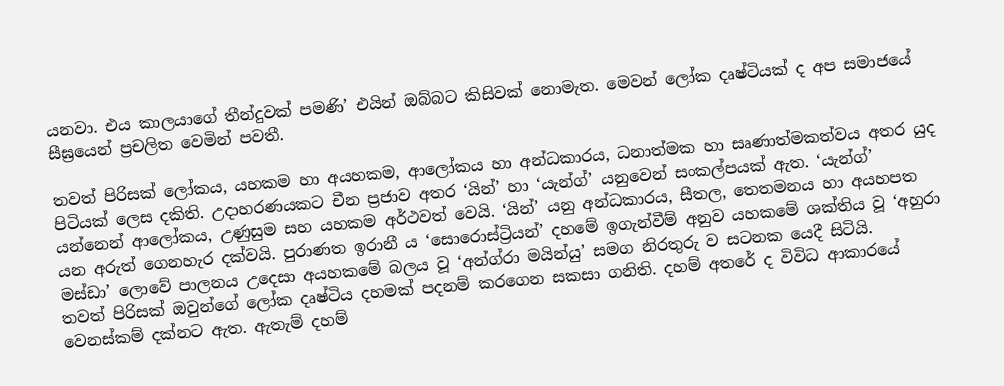යනවා. එය කාලයාගේ තීන්දුවක් පමණි’ එයින් ඔබ්බට කිසිවක් නොමැත. මෙවන් ලෝක දෘෂ්ටියක් ද අප සමාජයේ සීඝ්‍රයෙන් ප්‍රචලිත වෙමින් පවතී.

තවත් පිරිසක් ලෝකය, යහකම හා අයහකම, ආලෝකය හා අන්ධකාරය, ධනාත්මක හා සෘණාත්මකත්වය අතර යුද පිටියක් ලෙස දකිති. උදාහරණයකට චීන ප්‍රජාව අතර ‘යින්’ හා ‘යැන්ග්’ යනුවෙන් සංකල්පයක් ඇත. ‘යැන්ග්’ යන්නෙන් ආලෝකය, උණුසුම සහ යහකම අර්ථවත් වෙයි. ‘යින්’ යනු අන්ධකාරය, සීතල, තෙතමනය හා අයහපත යන අරුත් ගෙනහැර දක්වයි. පුරාණත ඉරානී ය ‘සොරොස්ට්‍රියන්’ දහමේ ඉගැන්වීම් අනුව යහකමේ ශක්තිය වූ ‘අහුරා මස්ඩා’ ලොවේ පාලනය උදෙසා අයහකමේ බලය වූ ‘අන්ග්රා මයින්යු’ සමග නිරතුරු ව සටනක යෙදී සිටියි.
තවත් පිරිසක් ඔවුන්ගේ ලෝක දෘෂ්ටිය දහමක් පදනම් කරගෙන සකසා ගනිති. දහම් අතරේ ද විවිධ ආකාරයේ වෙනස්කම් දක්නට ඇත. ඇතැම් දහම්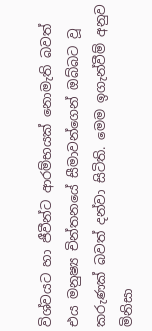විශ්වයට හා ජීවීන්ට ආරම්භයක් නොමැති බවත් එය මනුෂ්‍ය චින්තනයේ සීමාවන්ගෙන් ඔබ්බට වූ කරුණක් බවත් දන්වා සිටිති. මෙම ඉගැන්වීම් අනුව මිනිසා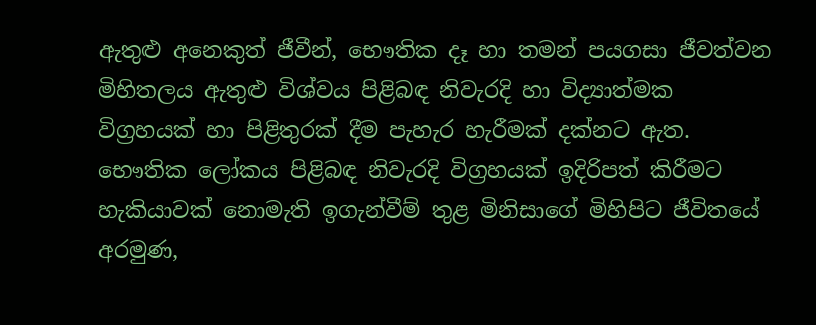ඇතුළු අනෙකුත් ජීවීන්, භෞතික දෑ හා තමන් පයගසා ජීවත්වන මිහිතලය ඇතුළු විශ්වය පිළිබඳ නිවැරදි හා විද්‍යාත්මක විග්‍රහයක් හා පිළිතුරක් දීම පැහැර හැරීමක් දක්නට ඇත. භෞතික ලෝකය පිළිබඳ නිවැරදි විග්‍රහයක් ඉදිරිපත් කිරීමට හැකියාවක් නොමැති ඉගැන්වීම් තුළ මිනිසාගේ මිහිපිට ජීවිතයේ අරමුණ,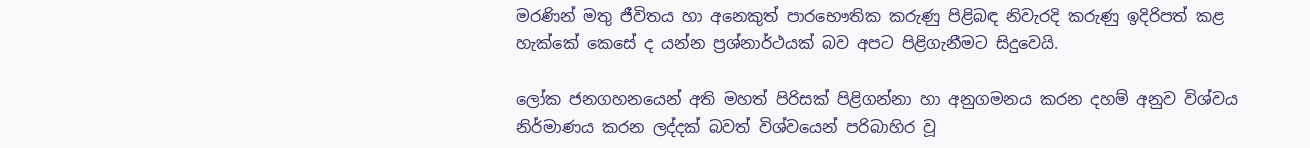මරණින් මතු ජීවිතය හා අනෙකුත් පාරභෞතික කරුණු පිළිබඳ නිවැරදි කරුණු ඉදිරිපත් කළ හැක්කේ කෙසේ ද යන්න ප්‍රශ්නාර්ථයක් බව අපට පිළිගැනීමට සිදුවෙයි.

ලෝක ජනගහනයෙන් අති මහත් පිරිසක් පිළිගන්නා හා අනුගමනය කරන දහම් අනුව විශ්වය නිර්මාණය කරන ලද්දක් බවත් විශ්වයෙන් පරිබාහිර වූ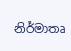නිර්මාතෘ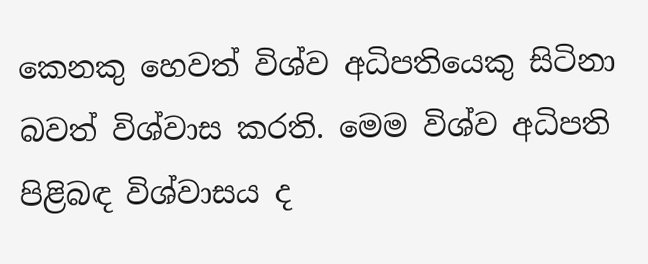කෙනකු හෙවත් විශ්ව අධිපතියෙකු සිටිනා බවත් විශ්වාස කරති. මෙම විශ්ව අධිපති පිළිබඳ විශ්වාසය ද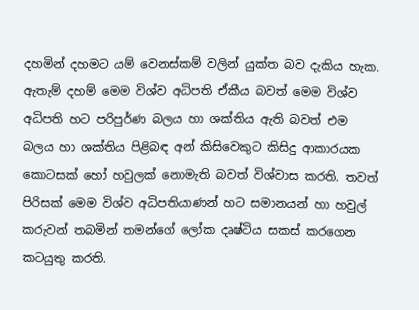දහමින් දහමට යම් වෙනස්කම් වලින් යුක්ත බව දැකිය හැක. ඇතැම් දහම් මෙම විශ්ව අධිපති ඒකීය බවත් මෙම විශ්ව අධිපති හට පරිපුර්ණ බලය හා ශක්තිය ඇති බවත් එම බලය හා ශක්තිය පිළිබඳ අන් කිසිවෙකුට කිසිදු ආකාරයක කොටසක් හෝ හවුලක් නොමැති බවත් විශ්වාස කරති. තවත් පිරිසක් මෙම විශ්ව අධිපතියාණන් හට සමානයන් හා හවුල් කරුවන් තබමින් තමන්ගේ ලෝක දෘෂ්ටිය සකස් කරගෙන කටයුතු කරති.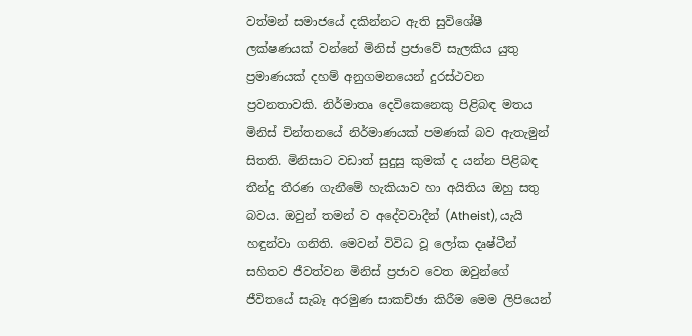වත්මන් සමාජයේ දකින්නට ඇති සුවිශේෂී ලක්ෂණයක් වන්නේ මිනිස් ප්‍රජාවේ සැලකිය යුතු ප්‍රමාණයක් දහම් අනුගමනයෙන් දුරස්ථවන ප්‍රවනතාවකි. නිර්මාතෘ දෙවිකෙනෙකු පිළිබඳ මතය මිනිස් චින්තනයේ නිර්මාණයක් පමණක් බව ඇතැමුන් සිතති. මිනිසාට වඩාත් සුදුසු කුමක් ද යන්න පිළිබඳ තීන්දු තීරණ ගැනීමේ හැකියාව හා අයිතිය ඔහු සතු බවය. ඔවුන් තමන් ව අදේවවාදීන් (Atheist), යැයි හඳුන්වා ගනිති. මෙවන් විවිධ වූ ලෝක දෘෂ්ටීන් සහිතව ජීවත්වන මිනිස් ප්‍රජාව වෙත ඔවුන්ගේ ජීවිතයේ සැබෑ අරමුණ සාකච්ඡා කිරීම මෙම ලිපියෙන්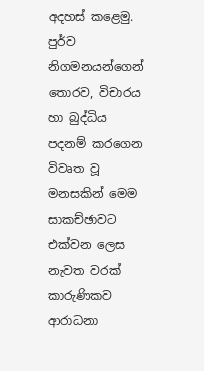අදහස් කළෙමු. පුර්ව නිගමනයන්ගෙන් තොරව, විචාරය හා බුද්ධිය පදනම් කරගෙන විවෘත වූ මනසකින් මෙම සාකච්ඡාවට එක්වන ලෙස නැවත වරක් කාරුණිකව ආරාධනා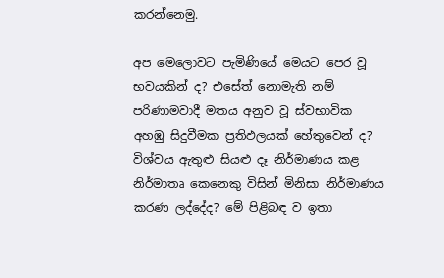කරන්නෙමු.

අප මෙලොවට පැමිණියේ මෙයට පෙර වූ භවයකින් ද? එසේත් නොමැති නම් පරිණාමවාදී මතය අනුව වූ ස්වභාවික අහඹු සිදුවීමක ප්‍රතිඵලයක් හේතුවෙන් ද? විශ්වය ඇතුළු සියළු දෑ නිර්මාණය කළ නිර්මාතෘ කෙනෙකු විසින් මිනිසා නිර්මාණය කරණ ලද්දේද? මේ පිළිබඳ ව ඉතා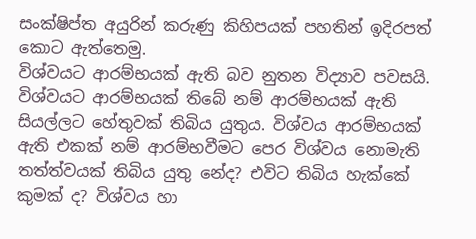සංක්ෂිප්ත අයුරින් කරුණු කිහිපයක් පහතින් ඉදිරපත් කොට ඇත්තෙමු.
විශ්වයට ආරම්භයක් ඇති බව නුතන විද්‍යාව පවසයි. විශ්වයට ආරම්භයක් තිබේ නම් ආරම්භයක් ඇති සියල්ලට හේතුවක් තිබිය යුතුය. විශ්වය ආරම්භයක් ඇති එකක් නම් ආරම්භවීමට පෙර විශ්වය නොමැති තත්ත්වයක් තිබිය යුතු නේද? එවිට තිබිය හැක්කේ කුමක් ද? විශ්වය හා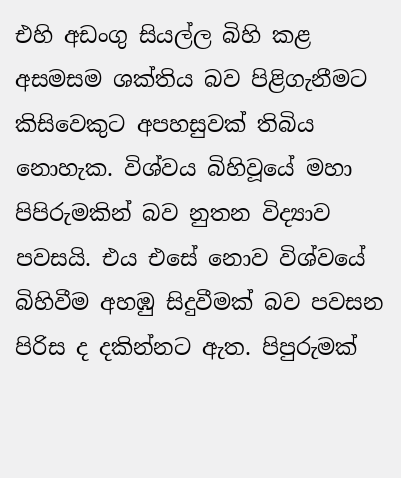එහි අඩංගු සියල්ල බිහි කළ අසමසම ශක්තිය බව පිළිගැනීමට කිසිවෙකුට අපහසුවක් තිබිය නොහැක. විශ්වය බිහිවූයේ මහා පිපිරුමකින් බව නුතන විද්‍යාව පවසයි. එය එසේ නොව විශ්වයේ බිහිවීම අහඹු සිදුවීමක් බව පවසන පිරිස ද දකින්නට ඇත. පිපුරුමක්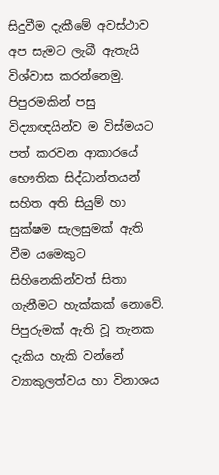සිදුවීම දැකීමේ අවස්ථාව අප සැමට ලැබී ඇතැයි විශ්වාස කරන්නෙමු. පිපුරමකින් පසු විද්‍යාඥයින්ව ම විස්මයට පත් කරවන ආකාරයේ භෞතික සිද්ධාන්තයන් සහිත අති සියුම් හා සුක්ෂම සැලසුමක් ඇති වීම යමෙකුට සිහිනෙකින්වත් සිතා ගැනීමට හැක්කක් නොවේ. පිපුරුමක් ඇති වූ තැනක දැකිය හැකි වන්නේ ව්‍යාකුලත්වය හා විනාශය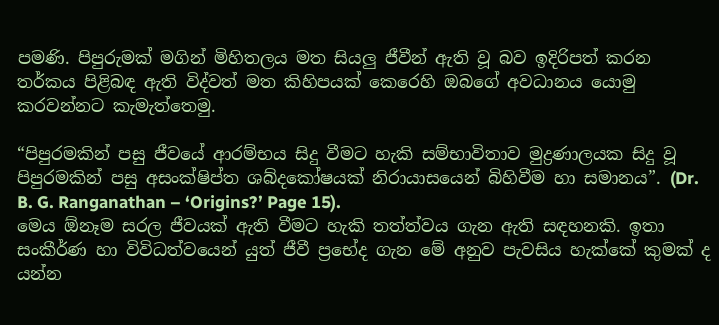පමණි. පිපුරුමක් මගින් මිහිතලය මත සියලු ජීවීන් ඇති වූ බව ඉදිරිපත් කරන තර්කය පිළිබඳ ඇති විද්වත් මත කිහිපයක් කෙරෙහි ඔබගේ අවධානය යොමු කරවන්නට කැමැත්තෙමු.

“පිපුරමකින් පසු ජීවයේ ආරම්භය සිදු වීමට හැකි සම්භාවිතාව මුද්‍රණාලයක සිදු වූ පිපුරමකින් පසු අසංක්ෂිප්ත ශබ්දකෝෂයක් නිරායාසයෙන් බිහිවීම හා සමානය”. (Dr. B. G. Ranganathan – ‘Origins?’ Page 15).
මෙය ඕනෑම සරල ජීවයක් ඇති වීමට හැකි තත්ත්වය ගැන ඇති සඳහනකි. ඉතා සංකීර්ණ හා විවිධත්වයෙන් යුත් ජීවී ප්‍රභේද ගැන මේ අනුව පැවසිය හැක්කේ කුමක් ද යන්න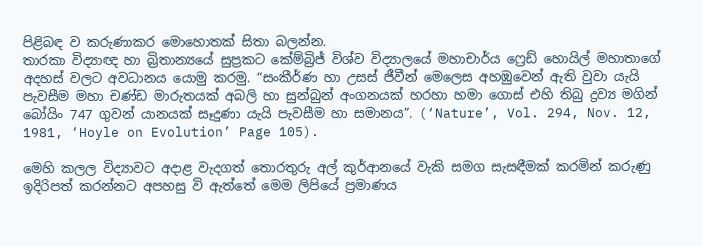පිළිබඳ ව කරුණාකර මොහොතක් සිතා බලන්න.
තාරකා විද්‍යාඥ හා බ්‍රිතාන්‍යයේ සුප්‍රකට කේම්බ්‍රිජ් විශ්ව විද්‍යාලයේ මහාචාර්ය ෆ්‍රෙඩ් හොයිල් මහාතාගේ අදහස් වලට අවධානය යොමු කරමු. “සංකීර්ණ හා උසස් ජීවීන් මෙලෙස අහඹුවෙන් ඇති වුවා යැයි පැවසීම මහා චණ්ඩ මාරුතයක් අබලි හා සුන්බුන් අංගනයක් හරහා හමා ගොස් එහි තිබු ද්‍රව්‍ය මගින් බෝයිං 747 ගුවන් යානයක් සෑදුණා යැයි පැවසීම හා සමානය”. (‘Nature’, Vol. 294, Nov. 12, 1981, ‘Hoyle on Evolution’ Page 105).

මෙහි කලල විද්‍යාවට අදාළ වැදගත් තොරතුරු අල් කුර්ආනයේ වැකි සමග සැසඳීමක් කරමින් කරුණු ඉදිරිපත් කරන්නට අපහසු වි ඇත්තේ මෙම ලිපියේ ප්‍රමාණය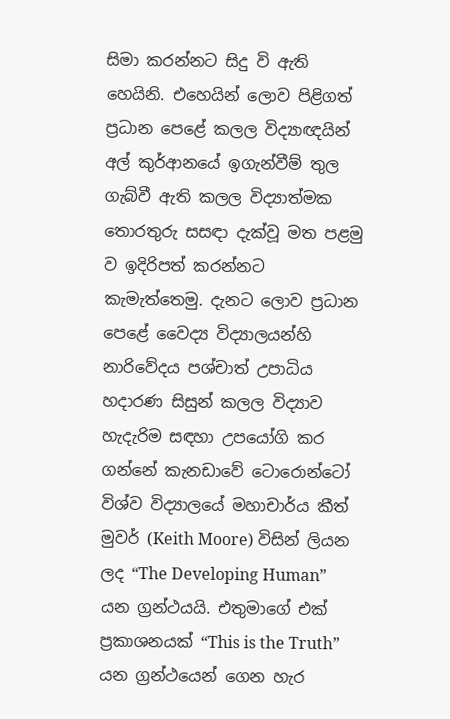සිමා කරන්නට සිදු වි ඇති හෙයිනි. එහෙයින් ලොව පිළිගත් ප්‍රධාන පෙළේ කලල විද්‍යාඥයින් අල් කුර්ආනයේ ඉගැන්වීම් තුල ගැබ්වී ඇති කලල විද්‍යාත්මක තොරතුරු සසඳා දැක්වූ මත පළමු ව ඉදිරිපත් කරන්නට කැමැත්තෙමු. දැනට ලොව ප්‍රධාන පෙළේ වෛද්‍ය විද්‍යාලයන්හි නාරිවේදය පශ්චාත් උපාධිය හදාරණ සිසුන් කලල විද්‍යාව හැදැරිම සඳහා උපයෝගි කර ගන්නේ කැනඩාවේ ටොරොන්ටෝ විශ්ව විද්‍යාලයේ මහාචාර්ය කීත් මුවර් (Keith Moore) විසින් ලියන ලද “The Developing Human” යන ග්‍රන්ථයයි. එතුමාගේ එක් ප්‍රකාශනයක් “This is the Truth” යන ග්‍රන්ථයෙන් ගෙන හැර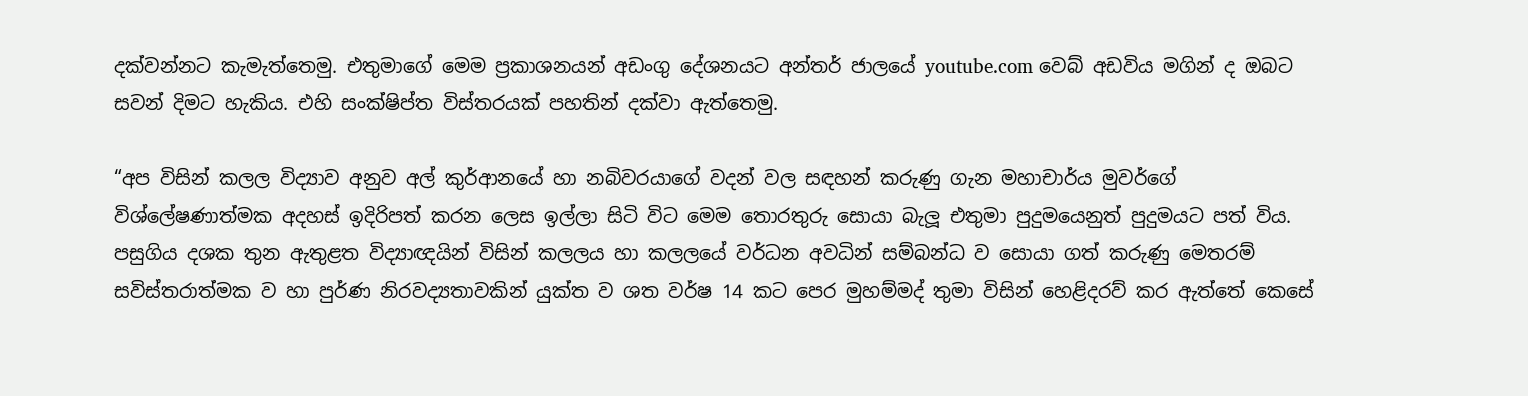දක්වන්නට කැමැත්තෙමු. එතුමාගේ මෙම ප්‍රකාශනයන් අඩංගු දේශනයට අන්තර් ජාලයේ youtube.com වෙබ් අඩවිය මගින් ද ඔබට සවන් දිමට හැකිය. එහි සංක්ෂිප්ත විස්තරයක් පහතින් දක්වා ඇත්තෙමු.

“අප විසින් කලල විද්‍යාව අනුව අල් කුර්ආනයේ හා නබිවරයාගේ වදන් වල සඳහන් කරුණු ගැන මහාචාර්ය මුවර්ගේ විශ්ලේෂණාත්මක අදහස් ඉදිරිපත් කරන ලෙස ඉල්ලා සිටි විට මෙම තොරතුරු සොයා බැලූ එතුමා පුදුමයෙනුත් පුදුමයට පත් විය. පසුගිය දශක තුන ඇතුළත විද්‍යාඥයින් විසින් කලලය හා කලලයේ වර්ධන අවධින් සම්බන්ධ ව සොයා ගත් කරුණු මෙතරම් සවිස්තරාත්මක ව හා පුර්ණ නිරවද්‍යතාවකින් යුක්ත ව ශත වර්ෂ 14 කට පෙර මුහම්මද් තුමා විසින් හෙළිදරව් කර ඇත්තේ කෙසේ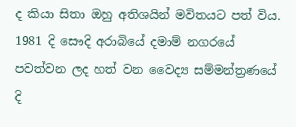ද කියා සිතා ඔහු අතිශයින් මවිතයට පත් විය. 1981 දි සෞදි අරාබියේ දමාම් නගරයේ පවත්වන ලද හත් වන වෛද්‍ය සම්මන්ත්‍රණයේ දි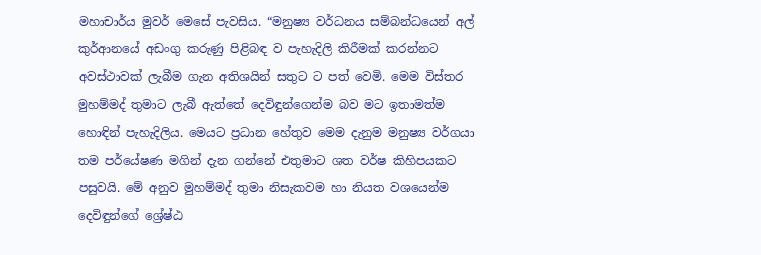මහාචාර්ය මුවර් මෙසේ පැවසිය. “මනුෂ්‍ය වර්ධනය සම්බන්ධයෙන් අල් කුර්ආනයේ අඩංගු කරුණු පිළිබඳ ව පැහැදිලි කිරීමක් කරන්නට අවස්ථාවක් ලැබීම ගැන අතිශයින් සතුට ට පත් වෙමි. මෙම විස්තර මුහම්මද් තුමාට ලැබී ඇත්තේ දෙවිඳුන්ගෙන්ම බව මට ඉතාමත්ම හොඳින් පැහැදිලිය. මෙයට ප්‍රධාන හේතුව මෙම දැනුම මනුෂ්‍ය වර්ගයා තම පර්යේෂණ මගින් දැන ගන්නේ එතුමාට ශත වර්ෂ කිහිපයකට පසුවයි. මේ අනුව මුහම්මද් තුමා නිසැකවම හා නියත වශයෙන්ම දෙවිඳුන්ගේ ශ්‍රේෂ්ඨ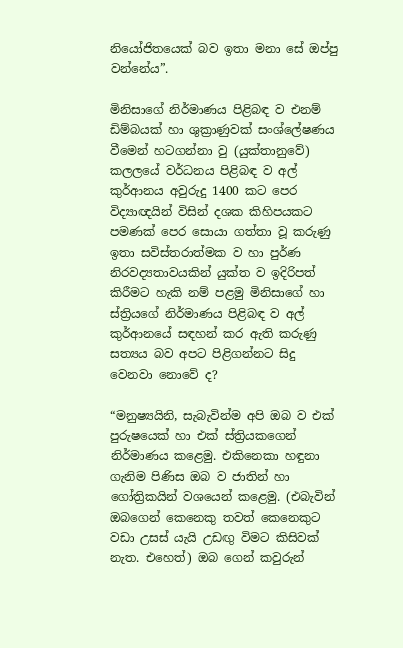නියෝජිතයෙක් බව ඉතා මනා සේ ඔප්පු වන්නේය”.

මිනිසාගේ නිර්මාණය පිළිබඳ ව එනම් ඩිම්බයක් හා ශුක්‍රාණුවක් සංශ්ලේෂණය වීමෙන් හටගන්නා වු (යුක්තානුවේ) කලලයේ වර්ධනය පිළිබඳ ව අල් කුර්ආනය අවුරුදු 1400 කට පෙර විද්‍යාඥයින් විසින් දශක කිහිපයකට පමණක් පෙර සොයා ගත්තා වූ කරුණු ඉතා සවිස්තරාත්මක ව හා පුර්ණ නිරවද්‍යතාවයකින් යුක්ත ව ඉදිරිපත් කිරීමට හැකි නම් පළමු මිනිසාගේ හා ස්ත්‍රියගේ නිර්මාණය පිළිබඳ ව අල් කුර්ආනයේ සඳහන් කර ඇති කරුණු සත්‍යය බව අපට පිළිගන්නට සිදු වෙනවා නොවේ ද?

“මනුෂ්‍යයිනි, සැබැවින්ම අපි ඔබ ව එක් පුරුෂයෙක් හා එක් ස්ත්‍රියකගෙන් නිර්මාණය කළෙමු. එකිනෙකා හඳුනා ගැනිම පිණිස ඔබ ව ජාතින් හා ගෝත්‍රිකයින් වශයෙන් කළෙමු. (එබැවින් ඔබගෙන් කෙනෙකු තවත් කෙනෙකුට වඩා උසස් යැයි උඩඟු විමට කිසිවක් නැත. එහෙත්) ඔබ ගෙන් කවුරුන්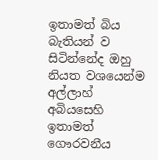ඉතාමත් බිය බැතියන් ව සිටින්නේද ඔහු නියත වශයෙන්ම අල්ලාහ් අබියසෙහි ඉතාමත් ගෞරවනීය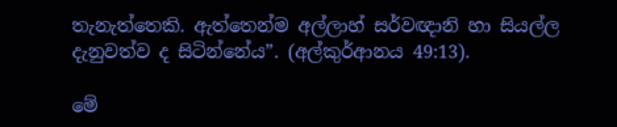තැනැත්තෙකි. ඇත්තෙන්ම අල්ලාහ් සර්වඥානි හා සියල්ල දැනුවත්ව ද සිටින්නේය”. (අල්කුර්ආනය 49:13).

මේ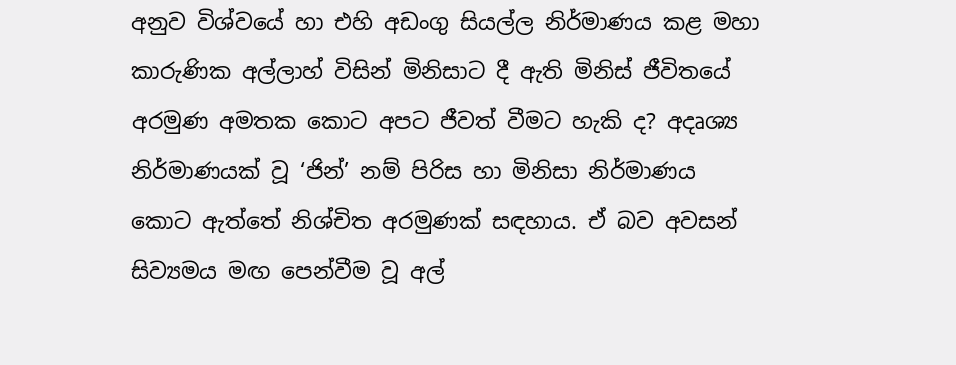අනුව විශ්වයේ හා එහි අඩංගු සියල්ල නිර්මාණය කළ මහා කාරුණික අල්ලාහ් විසින් මිනිසාට දී ඇති මිනිස් ජීවිතයේ අරමුණ අමතක කොට අපට ජීවත් වීමට හැකි ද? අදෘශ්‍ය නිර්මාණයක් වූ ‘ජින්’ නම් පිරිස හා මිනිසා නිර්මාණය කොට ඇත්තේ නිශ්චිත අරමුණක් සඳහාය. ඒ බව අවසන් සිව්‍යමය මඟ පෙන්වීම වූ අල්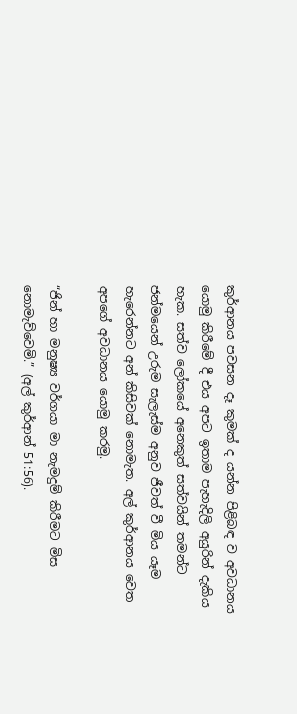කුර්ආනය පවසන දෑ කුමක් ද යන්න පිළිබඳ ව අවධානය යොමු කිරීමේ දී එය අපට ඉතාම පැහැදිලි අයුරින් දැකිය හැක. සත්ව ලෝකයේ අනෙකුත් සත්වයින් තමන්ට ජන්මයෙන් උරුම සැලැස්ම අනුව ජීවත් වී මිය යෑම හැරෙන්නට අන් කිසිවක් නොමැත. අල් කුර්ආනය වෙත අපගේ අවධානය යොමු කරමු.

“ජින් හා මනුෂ්‍ය වර්ගයා මා නැමදුම් කිරීමට මිස නොමැව්වෙමි.” (අල් කුර්ආන් 51:56).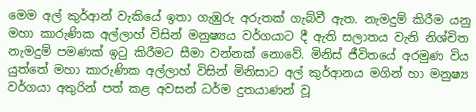මෙම අල් කුර්ආන් වැකියේ ඉතා ගැඹුරු අරුතක් ගැබ්වී ඇත. නැමදුම් කිරීම යනු මහා කාරුණික අල්ලාහ් විසින් මනුෂ්‍යය වර්ගයාට දී ඇති සලාතය වැනි නිශ්චිත නැමදුම් පමණක් ඉටු කිරීමට සීමා වන්නක් නොවේ. මිනිස් ජීවිතයේ අරමුණ විය යුත්තේ මහා කාරුණික අල්ලාහ් විසින් මිනිසාට අල් කුර්ආනය මගින් හා මනුෂ්‍ය වර්ගයා අතුරින් පත් කළ අවසන් ධර්ම දුතයාණන් වූ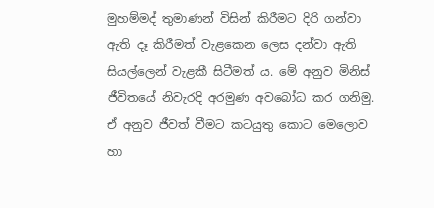මුහම්මද් තුමාණන් විසින් කිරීමට දිරි ගන්වා ඇති දෑ කිරීමත් වැළකෙන ලෙස දන්වා ඇති සියල්ලෙන් වැළකී සිටීමත් ය. මේ අනුව මිනිස් ජීවිතයේ නිවැරදි අරමුණ අවබෝධ කර ගනිමු. ඒ අනුව ජීවත් වීමට කටයුතු කොට මෙලොව හා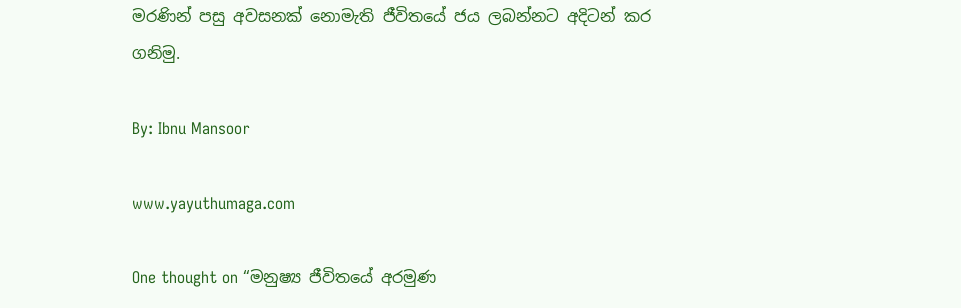මරණින් පසු අවසනක් නොමැති ජීවිතයේ ජය ලබන්නට අදිටන් කර ගනිමු.

By: Ibnu Mansoor

www.yayuthumaga.com

One thought on “මනුෂ්‍ය ජීවිතයේ අරමුණ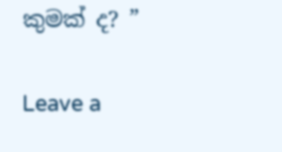කුමක් ද? ”

Leave a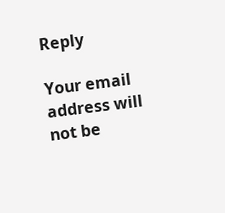Reply

Your email address will not be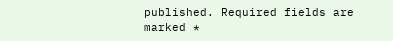published. Required fields are marked *